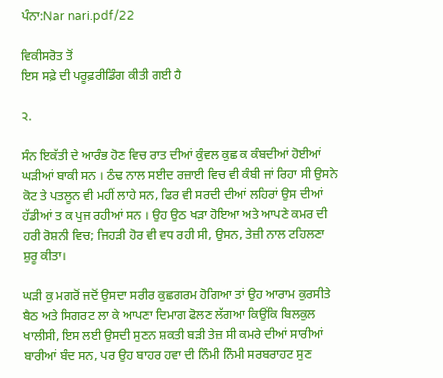ਪੰਨਾ:Nar nari.pdf/22

ਵਿਕੀਸਰੋਤ ਤੋਂ
ਇਸ ਸਫ਼ੇ ਦੀ ਪਰੂਫ਼ਰੀਡਿੰਗ ਕੀਤੀ ਗਈ ਹੈ

੨.

ਸੰਨ ਇਕੱਤੀ ਦੇ ਆਰੰਭ ਹੋਣ ਵਿਚ ਰਾਤ ਦੀਆਂ ਕੁੰਵਲ ਕੁਛ ਕ ਕੰਬਦੀਆਂ ਹੋਈਆਂ ਘੜੀਆਂ ਬਾਕੀ ਸਨ । ਠੰਢ ਨਾਲ ਸਈਦ ਰਜ਼ਾਈ ਵਿਚ ਵੀ ਕੰਬੀ ਜਾਂ ਰਿਹਾ ਸੀ ਉਸਨੇ ਕੋਟ ਤੇ ਪਤਲੂਨ ਵੀ ਮਹੀਂ ਲਾਹੇ ਸਨ, ਫਿਰ ਵੀ ਸਰਦੀ ਦੀਆਂ ਲਹਿਰਾਂ ਉਸ ਦੀਆਂ ਹੱਡੀਆਂ ਤ ਕ ਪੁਜ ਰਹੀਆਂ ਸਨ । ਉਹ ਉਠ ਖੜਾ ਹੋਇਆ ਅਤੇ ਆਪਣੇ ਕਮਰ ਦੀ ਹਰੀ ਰੋਸ਼ਨੀ ਵਿਚ; ਜਿਹੜੀ ਹੋਰ ਵੀ ਵਧ ਰਹੀ ਸੀ, ਉਸਨ, ਤੇਜ਼ੀ ਨਾਲ ਟਹਿਲਣਾ ਸ਼ੁਰੂ ਕੀਤਾ।

ਘੜੀ ਕੁ ਮਗਰੋਂ ਜਦੋਂ ਉਸਦਾ ਸਰੀਰ ਕੁਛਗਰਮ ਹੋਗਿਆ ਤਾਂ ਉਹ ਆਰਾਮ ਕੁਰਸੀਤੇ ਬੈਠ ਅਤੇ ਸਿਗਰਟ ਲਾ ਕੇ ਆਪਣਾ ਦਿਮਾਗ ਫੋਲਣ ਲੱਗਆ ਕਿਉਂਕਿ ਬਿਲਕੁਲ ਖਾਲੀਸੀ, ਇਸ ਲਈ ਉਸਦੀ ਸੁਣਨ ਸ਼ਕਤੀ ਬੜੀ ਤੇਜ਼ ਸੀ ਕਮਰੇ ਦੀਆਂ ਸਾਰੀਆਂ ਬਾਰੀਆਂ ਬੰਦ ਸਨ, ਪਰ ਉਹ ਬਾਹਰ ਹਵਾ ਦੀ ਨਿੰਮੀ ਨਿੰਮੀ ਸਰਬਰਾਹਟ ਸੁਣ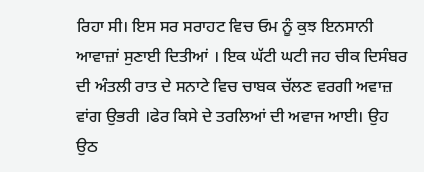ਰਿਹਾ ਸੀ। ਇਸ ਸਰ ਸਰਾਹਟ ਵਿਚ ਓਮ ਨੂੰ ਕੁਝ ਇਨਸਾਨੀ ਆਵਾਜ਼ਾਂ ਸੁਣਾਈ ਦਿਤੀਆਂ । ਇਕ ਘੱਟੀ ਘਟੀ ਜਹ ਚੀਕ ਦਿਸੰਬਰ ਦੀ ਅੰਤਲੀ ਰਾਤ ਦੇ ਸਨਾਟੇ ਵਿਚ ਚਾਬਕ ਚੱਲਣ ਵਰਗੀ ਅਵਾਜ਼ ਵਾਂਗ ਉਭਰੀ ।ਫੇਰ ਕਿਸੇ ਦੇ ਤਰਲਿਆਂ ਦੀ ਅਵਾਜ ਆਈ। ਉਹ ਉਠ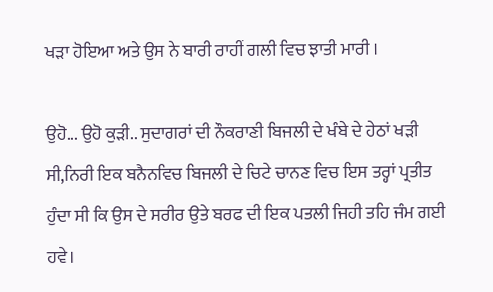ਖੜਾ ਹੋਇਆ ਅਤੇ ਉਸ ਨੇ ਬਾਰੀ ਰਾਹੀਂ ਗਲੀ ਵਿਚ ਝਾਤੀ ਮਾਰੀ ।

ਉਹੋ... ਉਹੋ ਕੁੜੀ.. ਸੁਦਾਗਰਾਂ ਦੀ ਨੌਕਰਾਣੀ ਬਿਜਲੀ ਦੇ ਖੰਬੇ ਦੇ ਹੇਠਾਂ ਖੜੀ ਸੀ,ਨਿਰੀ ਇਕ ਬਨੈਨਵਿਚ ਬਿਜਲੀ ਦੇ ਚਿਟੇ ਚਾਨਣ ਵਿਚ ਇਸ ਤਰ੍ਹਾਂ ਪ੍ਰਤੀਤ ਹੁੰਦਾ ਸੀ ਕਿ ਉਸ ਦੇ ਸਰੀਰ ਉਤੇ ਬਰਫ ਦੀ ਇਕ ਪਤਲੀ ਜਿਹੀ ਤਹਿ ਜੰਮ ਗਈ ਹਵੇ।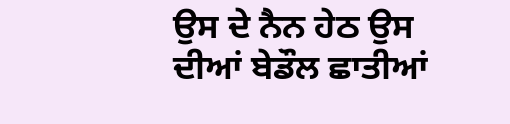ਉਸ ਦੇ ਨੈਨ ਹੇਠ ਉਸ ਦੀਆਂ ਬੇਡੌਲ ਛਾਤੀਆਂ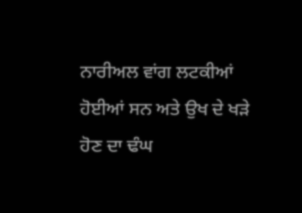ਨਾਰੀਅਲ ਵਾਂਗ ਲਟਕੀਆਂ ਹੋਈਆਂ ਸਨ ਅਤੇ ਉਖ ਦੇ ਖੜੇ ਹੋਣ ਦਾ ਢੰਘ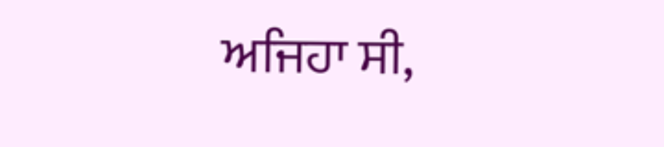ਅਜਿਹਾ ਸੀ,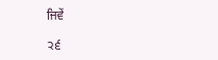ਜਿਵੇਂ

੨੬